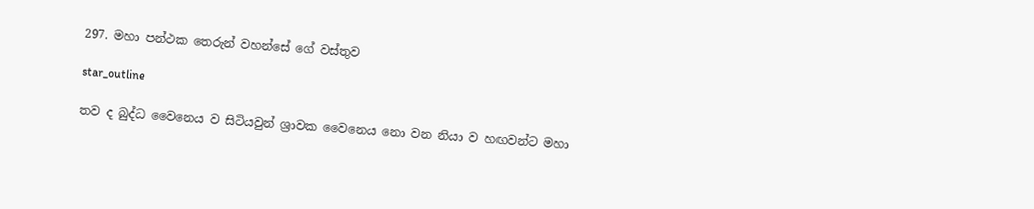297. මහා පන්ථක තෙරුන් වහන්සේ ගේ වස්තුව

star_outline

තව ද බුද්ධ වෛනෙය ව සිටියවුන් ශ්‍රාවක වෛනෙය නො වන නියා ව හඟවන්ට මහා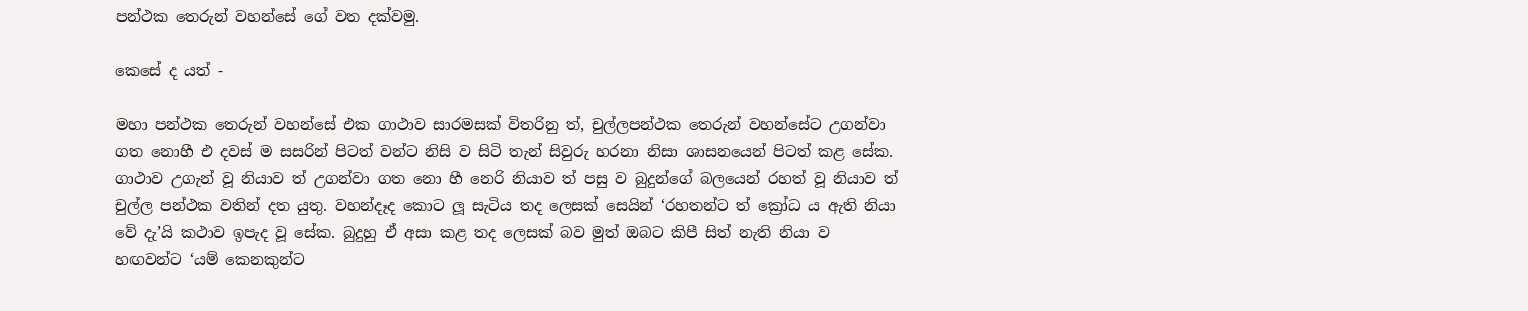පන්ථක තෙරුන් වහන්සේ ගේ වත දක්වමු.

කෙසේ ද යත් -

මහා පන්ථක තෙරුන් වහන්සේ එක ගාථාව සාරමසක් විතරිනු ත්, චුල්ලපන්ථක තෙරුන් වහන්සේට උගන්වා ගත නොහී එ දවස් ම සසරින් පිටත් වන්ට නිසි ව සිටි තැන් සිවුරු හරනා නිසා ශාසනයෙන් පිටත් කළ සේක. ගාථාව උගැන් වූ නියාව ත් උගන්වා ගත නො හී නෙරි නියාව ත් පසු ව බුදුන්ගේ බලයෙන් රහත් වූ නියාව ත් චුල්ල පන්ථක වතින් දත යුතු. වහන්දෑද කොට ලූ සැටිය තද ලෙසක් සෙයින් ‘රහතන්ට ත් ක්‍රෝධ ය ඇති නියා වේ දැ’යි කථාව ඉපැද වූ සේක. බුදුහු ඒ අසා කළ තද ලෙසක් බව මුත් ඔබට කිපී සිත් නැති නියා ව හඟවන්ට ‘යම් කෙනකුන්ට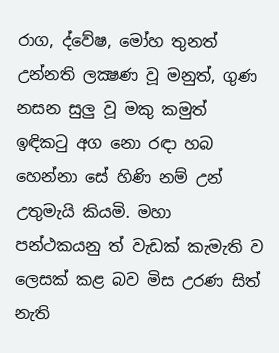රාග, ද්වේෂ, මෝහ තුනත් උන්නති ලක්‍ෂණ වූ මනුත්, ගුණ නසන සුලු වූ මකු කමුත් ඉඳිකටු අග නො රඳා හබ හෙන්නා සේ හිණි නම් උන් උතුමැයි කියමි. මහා පන්ථකයනු ත් වැඩක් කැමැති ව ලෙසක් කළ බව මිස උරණ සිත් නැති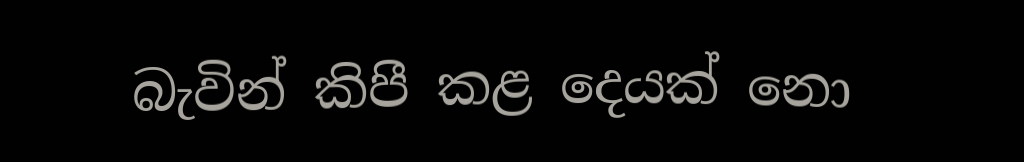බැවින් කිපී කළ දෙයක් නො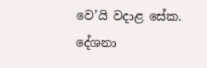වෙ’යි වදාළ සේක. දේශනා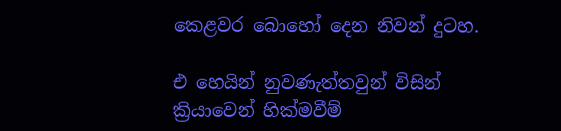කෙළවර බොහෝ දෙන නිවන් දුටහ.

එ හෙයින් නුවණැත්තවුන් විසින් ක්‍රියාවෙන් හික්මවීම්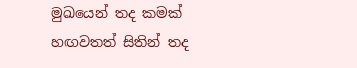මුඛයෙන් තද කමක් හඟවතත් සිතින් තද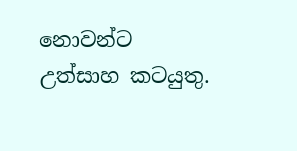නොවන්ට උත්සාහ කටයුතු.